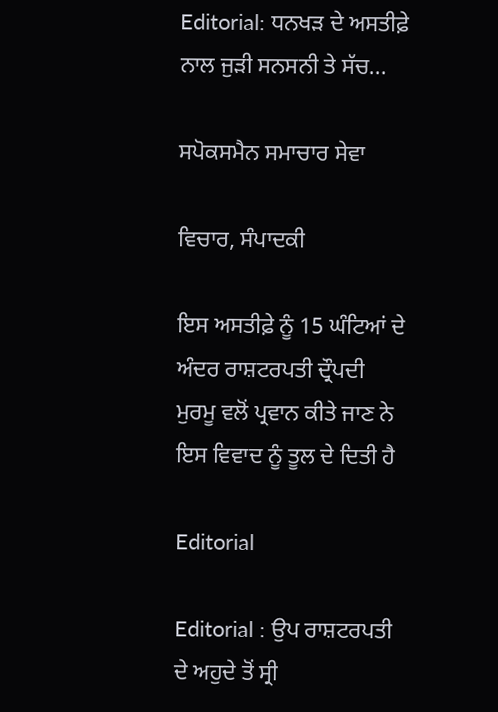Editorial: ਧਨਖੜ ਦੇ ਅਸਤੀਫ਼ੇ ਨਾਲ ਜੁੜੀ ਸਨਸਨੀ ਤੇ ਸੱਚ...

ਸਪੋਕਸਮੈਨ ਸਮਾਚਾਰ ਸੇਵਾ

ਵਿਚਾਰ, ਸੰਪਾਦਕੀ

ਇਸ ਅਸਤੀਫ਼ੇ ਨੂੰ 15 ਘੰਟਿਆਂ ਦੇ ਅੰਦਰ ਰਾਸ਼ਟਰਪਤੀ ਦ੍ਰੌਪਦੀ ਮੁਰਮੂ ਵਲੋਂ ਪ੍ਰਵਾਨ ਕੀਤੇ ਜਾਣ ਨੇ ਇਸ ਵਿਵਾਦ ਨੂੰ ਤੂਲ ਦੇ ਦਿਤੀ ਹੈ

Editorial

Editorial : ਉਪ ਰਾਸ਼ਟਰਪਤੀ ਦੇ ਅਹੁਦੇ ਤੋਂ ਸ੍ਰੀ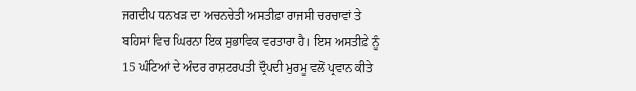ਜਗਦੀਪ ਧਨਖੜ ਦਾ ਅਚਨਚੇਤੀ ਅਸਤੀਫ਼ਾ ਰਾਜਸੀ ਚਰਚਾਵਾਂ ਤੇ ਬਹਿਸਾਂ ਵਿਚ ਘਿਰਨਾ ਇਕ ਸੁਭਾਵਿਕ ਵਰਤਾਰਾ ਹੈ। ਇਸ ਅਸਤੀਫ਼ੇ ਨੂੰ 15 ਘੰਟਿਆਂ ਦੇ ਅੰਦਰ ਰਾਸ਼ਟਰਪਤੀ ਦ੍ਰੌਪਦੀ ਮੁਰਮੂ ਵਲੋਂ ਪ੍ਰਵਾਨ ਕੀਤੇ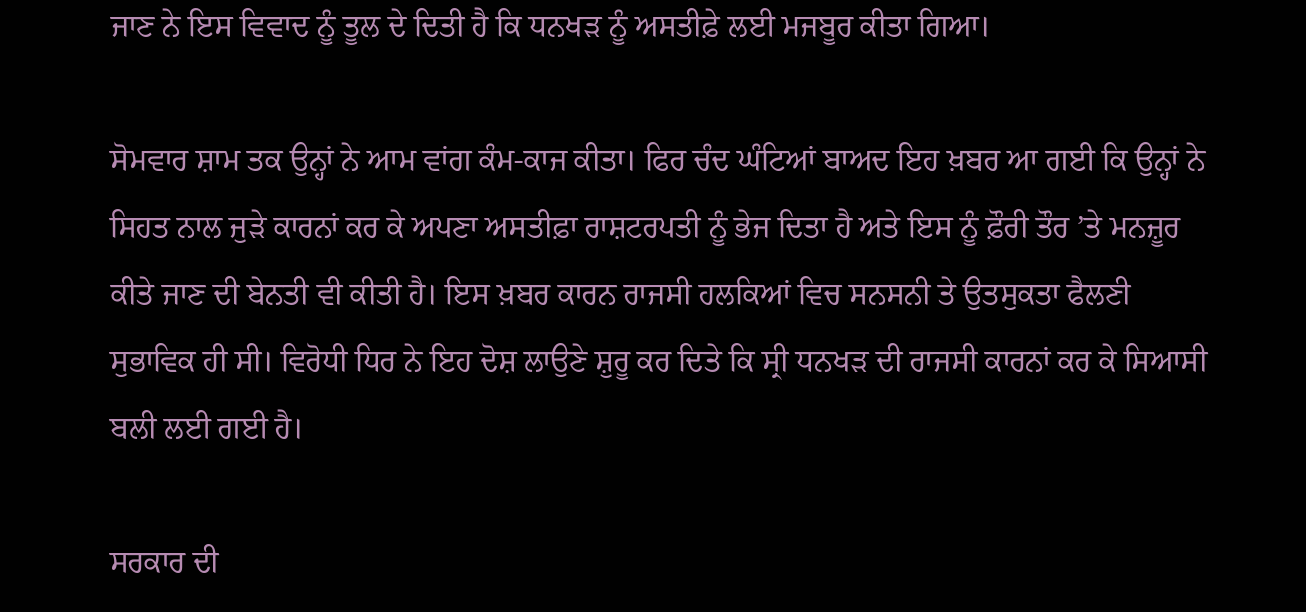ਜਾਣ ਨੇ ਇਸ ਵਿਵਾਦ ਨੂੰ ਤੂਲ ਦੇ ਦਿਤੀ ਹੈ ਕਿ ਧਨਖੜ ਨੂੰ ਅਸਤੀਫ਼ੇ ਲਈ ਮਜਬੂਰ ਕੀਤਾ ਗਿਆ।

ਸੋਮਵਾਰ ਸ਼ਾਮ ਤਕ ਉਨ੍ਹਾਂ ਨੇ ਆਮ ਵਾਂਗ ਕੰਮ-ਕਾਜ ਕੀਤਾ। ਫਿਰ ਚੰਦ ਘੰਟਿਆਂ ਬਾਅਦ ਇਹ ਖ਼ਬਰ ਆ ਗਈ ਕਿ ਉਨ੍ਹਾਂ ਨੇ ਸਿਹਤ ਨਾਲ ਜੁੜੇ ਕਾਰਨਾਂ ਕਰ ਕੇ ਅਪਣਾ ਅਸਤੀਫ਼ਾ ਰਾਸ਼ਟਰਪਤੀ ਨੂੰ ਭੇਜ ਦਿਤਾ ਹੈ ਅਤੇ ਇਸ ਨੂੰ ਫ਼ੌਰੀ ਤੌਰ ’ਤੇ ਮਨਜ਼ੂਰ ਕੀਤੇ ਜਾਣ ਦੀ ਬੇਨਤੀ ਵੀ ਕੀਤੀ ਹੈ। ਇਸ ਖ਼ਬਰ ਕਾਰਨ ਰਾਜਸੀ ਹਲਕਿਆਂ ਵਿਚ ਸਨਸਨੀ ਤੇ ਉਤਸੁਕਤਾ ਫੈਲਣੀ ਸੁਭਾਵਿਕ ਹੀ ਸੀ। ਵਿਰੋਧੀ ਧਿਰ ਨੇ ਇਹ ਦੋਸ਼ ਲਾਉਣੇ ਸ਼ੁਰੂ ਕਰ ਦਿਤੇ ਕਿ ਸ੍ਰੀ ਧਨਖੜ ਦੀ ਰਾਜਸੀ ਕਾਰਨਾਂ ਕਰ ਕੇ ਸਿਆਸੀ ਬਲੀ ਲਈ ਗਈ ਹੈ।

ਸਰਕਾਰ ਦੀ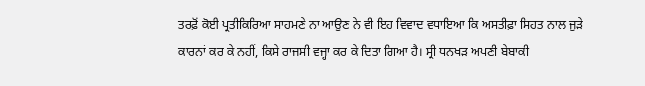ਤਰਫ਼ੋਂ ਕੋਈ ਪ੍ਰਤੀਕਿਰਿਆ ਸਾਹਮਣੇ ਨਾ ਆਉਣ ਨੇ ਵੀ ਇਹ ਵਿਵਾਦ ਵਧਾਇਆ ਕਿ ਅਸਤੀਫ਼ਾ ਸਿਹਤ ਨਾਲ ਜੁੜੇ ਕਾਰਨਾਂ ਕਰ ਕੇ ਨਹੀਂ, ਕਿਸੇ ਰਾਜਸੀ ਵਜ੍ਹਾ ਕਰ ਕੇ ਦਿਤਾ ਗਿਆ ਹੈ। ਸ੍ਰੀ ਧਨਖੜ ਅਪਣੀ ਬੇਬਾਕੀ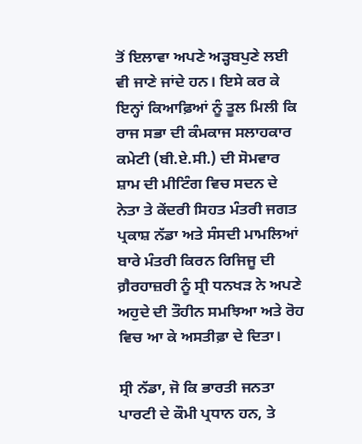ਤੋਂ ਇਲਾਵਾ ਅਪਣੇ ਅੜ੍ਹਬਪੁਣੇ ਲਈ ਵੀ ਜਾਣੇ ਜਾਂਦੇ ਹਨ। ਇਸੇ ਕਰ ਕੇ ਇਨ੍ਹਾਂ ਕਿਆਫ਼ਿਆਂ ਨੂੰ ਤੂਲ ਮਿਲੀ ਕਿ ਰਾਜ ਸਭਾ ਦੀ ਕੰਮਕਾਜ ਸਲਾਹਕਾਰ ਕਮੇਟੀ (ਬੀ.ਏ.ਸੀ.) ਦੀ ਸੋਮਵਾਰ ਸ਼ਾਮ ਦੀ ਮੀਟਿੰਗ ਵਿਚ ਸਦਨ ਦੇ ਨੇਤਾ ਤੇ ਕੇਂਦਰੀ ਸਿਹਤ ਮੰਤਰੀ ਜਗਤ ਪ੍ਰਕਾਸ਼ ਨੱਡਾ ਅਤੇ ਸੰਸਦੀ ਮਾਮਲਿਆਂ ਬਾਰੇ ਮੰਤਰੀ ਕਿਰਨ ਰਿਜਿਜੂ ਦੀ ਗ਼ੈਰਹਾਜ਼ਰੀ ਨੂੰ ਸ੍ਰੀ ਧਨਖੜ ਨੇ ਅਪਣੇ ਅਹੁਦੇ ਦੀ ਤੌਹੀਨ ਸਮਝਿਆ ਅਤੇ ਰੋਹ ਵਿਚ ਆ ਕੇ ਅਸਤੀਫ਼ਾ ਦੇ ਦਿਤਾ।

ਸ੍ਰੀ ਨੱਡਾ, ਜੋ ਕਿ ਭਾਰਤੀ ਜਨਤਾ ਪਾਰਟੀ ਦੇ ਕੌਮੀ ਪ੍ਰਧਾਨ ਹਨ, ਤੇ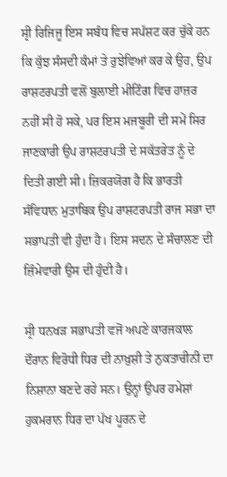ਸ੍ਰੀ ਰਿਜਿਜੂ ਇਸ ਸਬੰਧ ਵਿਚ ਸਪੱਸ਼ਟ ਕਰ ਚੁੱਕੇ ਹਨ ਕਿ ਕੁੱਝ ਸੰਸਦੀ ਕੰਮਾਂ ਤੇ ਰੁਝੇਵਿਆਂ ਕਰ ਕੇ ਉਹ, ਉਪ ਰਾਸ਼ਟਰਪਤੀ ਵਲੋਂ ਬੁਲਾਈ ਮੀਟਿੰਗ ਵਿਚ ਹਾਜ਼ਰ ਨਹੀਂ ਸੀ ਹੋ ਸਕੇ, ਪਰ ਇਸ ਮਜਬੂਰੀ ਦੀ ਸਮੇਂ ਸਿਰ ਜਾਣਕਾਰੀ ਉਪ ਰਾਸ਼ਟਰਪਤੀ ਦੇ ਸਕੱਤਰੇਤ ਨੂੰ ਦੇ ਦਿਤੀ ਗਈ ਸੀ। ਜ਼ਿਕਰਯੋਗ ਹੈ ਕਿ ਭਾਰਤੀ ਸੰਵਿਧਾਨ ਮੁਤਾਬਿਕ ਉਪ ਰਾਸ਼ਟਰਪਤੀ ਰਾਜ ਸਭਾ ਦਾ ਸਭਾਪਤੀ ਵੀ ਹੁੰਦਾ ਹੈ। ਇਸ ਸਦਨ ਦੇ ਸੰਚਾਲਣ ਦੀ ਜ਼ਿੰਮੇਵਾਰੀ ਉਸ ਦੀ ਹੁੰਦੀ ਹੈ।

ਸ੍ਰੀ ਧਨਖੜ ਸਭਾਪਤੀ ਵਜੋਂ ਅਪਣੇ ਕਾਰਜਕਾਲ ਦੌਰਾਨ ਵਿਰੋਧੀ ਧਿਰ ਦੀ ਨਾਖ਼ੁਸ਼ੀ ਤੇ ਨੁਕਤਾਚੀਨੀ ਦਾ ਨਿਸ਼ਾਨਾ ਬਣਦੇ ਰਹੇ ਸਨ। ਉਨ੍ਹਾਂ ਉਪਰ ਹਮੇਸ਼ਾਂ ਹੁਕਮਰਾਨ ਧਿਰ ਦਾ ਪੱਖ ਪੂਰਨ ਦੇ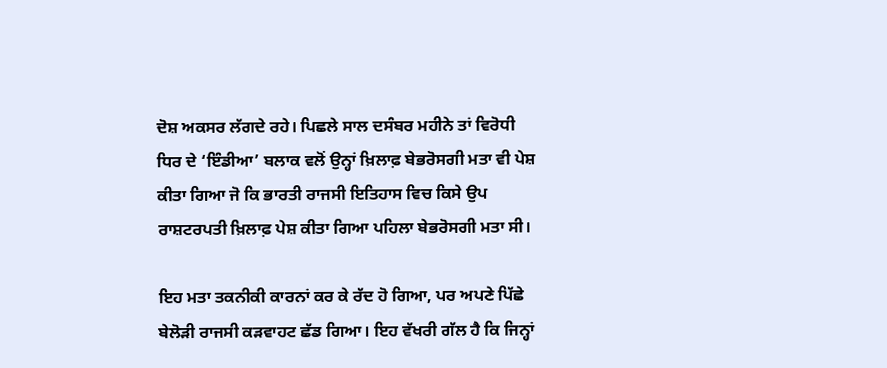ਦੋਸ਼ ਅਕਸਰ ਲੱਗਦੇ ਰਹੇ। ਪਿਛਲੇ ਸਾਲ ਦਸੰਬਰ ਮਹੀਨੇ ਤਾਂ ਵਿਰੋਧੀ ਧਿਰ ਦੇ ‘ਇੰਡੀਆ’ ਬਲਾਕ ਵਲੋਂ ਉਨ੍ਹਾਂ ਖ਼ਿਲਾਫ਼ ਬੇਭਰੋਸਗੀ ਮਤਾ ਵੀ ਪੇਸ਼ ਕੀਤਾ ਗਿਆ ਜੋ ਕਿ ਭਾਰਤੀ ਰਾਜਸੀ ਇਤਿਹਾਸ ਵਿਚ ਕਿਸੇ ਉਪ ਰਾਸ਼ਟਰਪਤੀ ਖ਼ਿਲਾਫ਼ ਪੇਸ਼ ਕੀਤਾ ਗਿਆ ਪਹਿਲਾ ਬੇਭਰੋਸਗੀ ਮਤਾ ਸੀ।

ਇਹ ਮਤਾ ਤਕਨੀਕੀ ਕਾਰਨਾਂ ਕਰ ਕੇ ਰੱਦ ਹੋ ਗਿਆ, ਪਰ ਅਪਣੇ ਪਿੱਛੇ ਬੇਲੋੜੀ ਰਾਜਸੀ ਕੜਵਾਹਟ ਛੱਡ ਗਿਆ। ਇਹ ਵੱਖਰੀ ਗੱਲ ਹੈ ਕਿ ਜਿਨ੍ਹਾਂ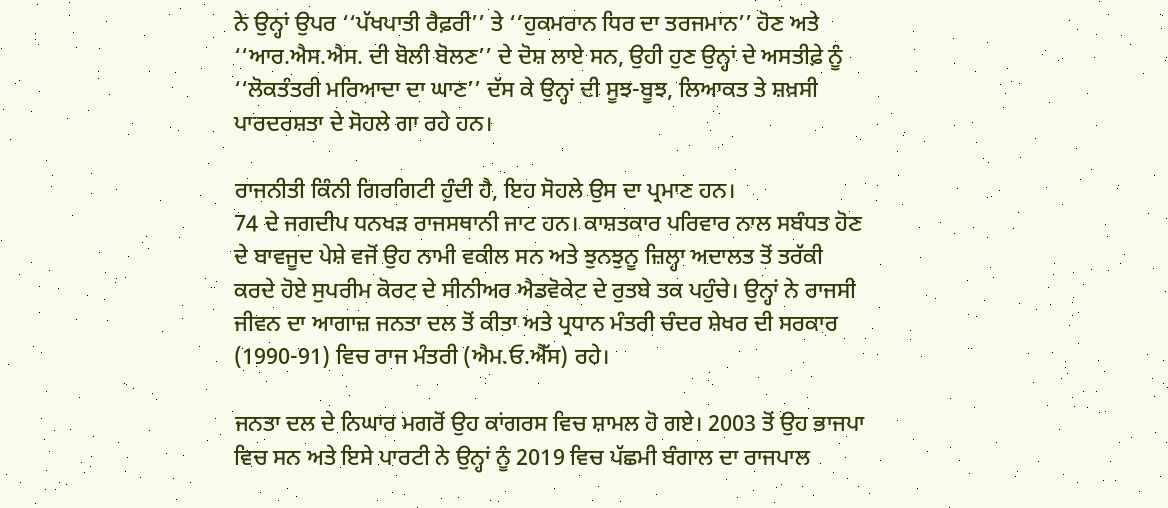ਨੇ ਉਨ੍ਹਾਂ ਉਪਰ ‘‘ਪੱਖਪਾਤੀ ਰੈਫ਼ਰੀ’’ ਤੇ ‘‘ਹੁਕਮਰਾਨ ਧਿਰ ਦਾ ਤਰਜਮਾਨ’’ ਹੋਣ ਅਤੇ ‘‘ਆਰ.ਐਸ.ਐਸ. ਦੀ ਬੋਲੀ ਬੋਲਣ’’ ਦੇ ਦੋਸ਼ ਲਾਏ ਸਨ, ਉਹੀ ਹੁਣ ਉਨ੍ਹਾਂ ਦੇ ਅਸਤੀਫ਼ੇ ਨੂੰ ‘‘ਲੋਕਤੰਤਰੀ ਮਰਿਆਦਾ ਦਾ ਘਾਣ’’ ਦੱਸ ਕੇ ਉਨ੍ਹਾਂ ਦੀ ਸੂਝ-ਬੂਝ, ਲਿਆਕਤ ਤੇ ਸ਼ਖ਼ਸੀ ਪਾਰਦਰਸ਼ਤਾ ਦੇ ਸੋਹਲੇ ਗਾ ਰਹੇ ਹਨ।

ਰਾਜਨੀਤੀ ਕਿੰਨੀ ਗਿਰਗਿਟੀ ਹੁੰਦੀ ਹੈ, ਇਹ ਸੋਹਲੇ ਉਸ ਦਾ ਪ੍ਰਮਾਣ ਹਨ।
74 ਦੇ ਜਗਦੀਪ ਧਨਖੜ ਰਾਜਸਥਾਨੀ ਜਾਟ ਹਨ। ਕਾਸ਼ਤਕਾਰ ਪਰਿਵਾਰ ਨਾਲ ਸਬੰਧਤ ਹੋਣ ਦੇ ਬਾਵਜੂਦ ਪੇਸ਼ੇ ਵਜੋਂ ਉਹ ਨਾਮੀ ਵਕੀਲ ਸਨ ਅਤੇ ਝੁਨਝੁਨੂ ਜ਼ਿਲ੍ਹਾ ਅਦਾਲਤ ਤੋਂ ਤਰੱਕੀ ਕਰਦੇ ਹੋਏ ਸੁਪਰੀਮ ਕੋਰਟ ਦੇ ਸੀਨੀਅਰ ਐਡਵੋਕੇਟ ਦੇ ਰੁਤਬੇ ਤਕ ਪਹੁੰਚੇ। ਉਨ੍ਹਾਂ ਨੇ ਰਾਜਸੀ ਜੀਵਨ ਦਾ ਆਗਾਜ਼ ਜਨਤਾ ਦਲ ਤੋਂ ਕੀਤਾ ਅਤੇ ਪ੍ਰਧਾਨ ਮੰਤਰੀ ਚੰਦਰ ਸ਼ੇਖਰ ਦੀ ਸਰਕਾਰ (1990-91) ਵਿਚ ਰਾਜ ਮੰਤਰੀ (ਐਮ.ਓ.ਐੱਸ) ਰਹੇ।

ਜਨਤਾ ਦਲ ਦੇ ਨਿਘਾਰ ਮਗਰੋਂ ਉਹ ਕਾਂਗਰਸ ਵਿਚ ਸ਼ਾਮਲ ਹੋ ਗਏ। 2003 ਤੋਂ ਉਹ ਭਾਜਪਾ ਵਿਚ ਸਨ ਅਤੇ ਇਸੇ ਪਾਰਟੀ ਨੇ ਉਨ੍ਹਾਂ ਨੂੰ 2019 ਵਿਚ ਪੱਛਮੀ ਬੰਗਾਲ ਦਾ ਰਾਜਪਾਲ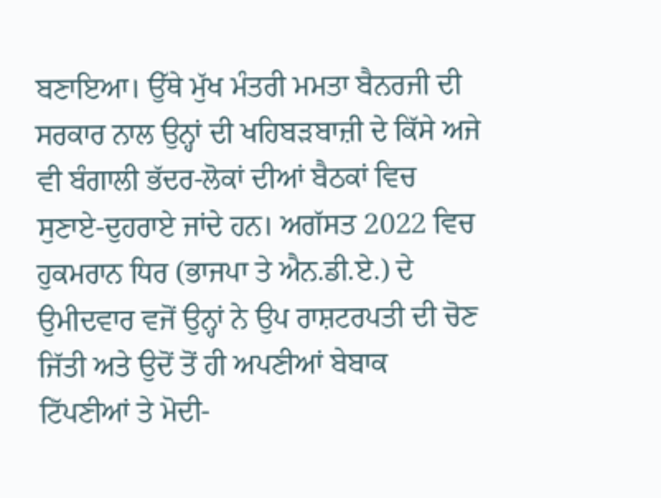ਬਣਾਇਆ। ਉੱਥੇ ਮੁੱਖ ਮੰਤਰੀ ਮਮਤਾ ਬੈਨਰਜੀ ਦੀ ਸਰਕਾਰ ਨਾਲ ਉਨ੍ਹਾਂ ਦੀ ਖਹਿਬੜਬਾਜ਼ੀ ਦੇ ਕਿੱਸੇ ਅਜੇ ਵੀ ਬੰਗਾਲੀ ਭੱਦਰ-ਲੋਕਾਂ ਦੀਆਂ ਬੈਠਕਾਂ ਵਿਚ ਸੁਣਾਏ-ਦੁਹਰਾਏ ਜਾਂਦੇ ਹਨ। ਅਗੱਸਤ 2022 ਵਿਚ ਹੁਕਮਰਾਨ ਧਿਰ (ਭਾਜਪਾ ਤੇ ਐਨ.ਡੀ.ਏ.) ਦੇ ਉਮੀਦਵਾਰ ਵਜੋਂ ਉਨ੍ਹਾਂ ਨੇ ਉਪ ਰਾਸ਼ਟਰਪਤੀ ਦੀ ਚੋਣ ਜਿੱਤੀ ਅਤੇ ਉਦੋਂ ਤੋਂ ਹੀ ਅਪਣੀਆਂ ਬੇਬਾਕ ਟਿੱਪਣੀਆਂ ਤੇ ਮੋਦੀ-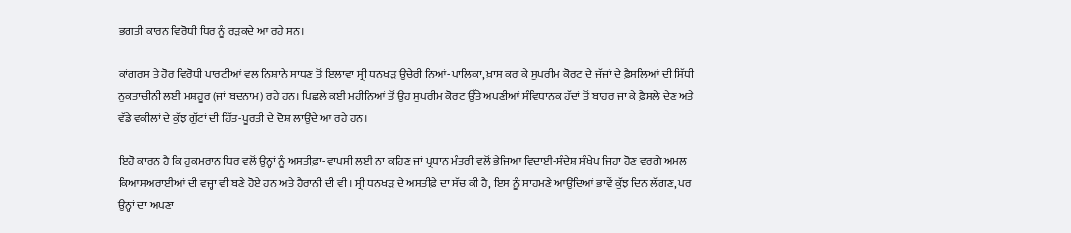ਭਗਤੀ ਕਾਰਨ ਵਿਰੋਧੀ ਧਿਰ ਨੂੰ ਰੜਕਦੇ ਆ ਰਹੇ ਸਨ।

ਕਾਂਗਰਸ ਤੇ ਹੋਰ ਵਿਰੋਧੀ ਪਾਰਟੀਆਂ ਵਲ ਨਿਸ਼ਾਨੇ ਸਾਧਣ ਤੋਂ ਇਲਾਵਾ ਸ੍ਰੀ ਧਨਖੜ ਉਚੇਰੀ ਨਿਆਂ-ਪਾਲਿਕਾ, ਖ਼ਾਸ ਕਰ ਕੇ ਸੁਪਰੀਮ ਕੋਰਟ ਦੇ ਜੱਜਾਂ ਦੇ ਫ਼ੈਸਲਿਆਂ ਦੀ ਸਿੱਧੀ ਨੁਕਤਾਚੀਨੀ ਲਈ ਮਸ਼ਹੂਰ (ਜਾਂ ਬਦਨਾਮ) ਰਹੇ ਹਨ। ਪਿਛਲੇ ਕਈ ਮਹੀਨਿਆਂ ਤੋਂ ਉਹ ਸੁਪਰੀਮ ਕੋਰਟ ਉੱਤੇ ਅਪਣੀਆਂ ਸੰਵਿਧਾਨਕ ਹੱਦਾਂ ਤੋਂ ਬਾਹਰ ਜਾ ਕੇ ਫ਼ੈਸਲੇ ਦੇਣ ਅਤੇ ਵੱਡੇ ਵਕੀਲਾਂ ਦੇ ਕੁੱਝ ਗੁੱਟਾਂ ਦੀ ਹਿੱਤ-ਪੂਰਤੀ ਦੇ ਦੋਸ਼ ਲਾਉਂਦੇ ਆ ਰਹੇ ਹਨ।

ਇਹੋ ਕਾਰਨ ਹੈ ਕਿ ਹੁਕਮਰਾਨ ਧਿਰ ਵਲੋਂ ਉਨ੍ਹਾਂ ਨੂੰ ਅਸਤੀਫ਼ਾ-ਵਾਪਸੀ ਲਈ ਨਾ ਕਹਿਣ ਜਾਂ ਪ੍ਰਧਾਨ ਮੰਤਰੀ ਵਲੋਂ ਭੇਜਿਆ ਵਿਦਾਈ-ਸੰਦੇਸ਼ ਸੰਖੇਪ ਜਿਹਾ ਹੋਣ ਵਰਗੇ ਅਮਲ ਕਿਆਸਅਰਾਈਆਂ ਦੀ ਵਜ੍ਹਾ ਵੀ ਬਣੇ ਹੋਏ ਹਨ ਅਤੇ ਹੈਰਾਨੀ ਦੀ ਵੀ। ਸ੍ਰੀ ਧਨਖੜ ਦੇ ਅਸਤੀਫ਼ੇ ਦਾ ਸੱਚ ਕੀ ਹੈ, ਇਸ ਨੂੰ ਸਾਹਮਣੇ ਆਉਂਦਿਆਂ ਭਾਵੇਂ ਕੁੱਝ ਦਿਨ ਲੱਗਣ, ਪਰ ਉਨ੍ਹਾਂ ਦਾ ਅਪਣਾ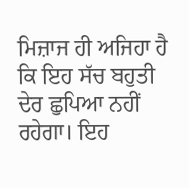ਮਿਜ਼ਾਜ ਹੀ ਅਜਿਹਾ ਹੈ ਕਿ ਇਹ ਸੱਚ ਬਹੁਤੀ ਦੇਰ ਛੁਪਿਆ ਨਹੀਂ ਰਹੇਗਾ। ਇਹ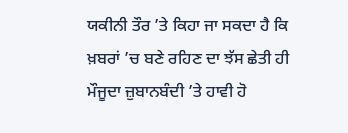ਯਕੀਨੀ ਤੌਰ ’ਤੇ ਕਿਹਾ ਜਾ ਸਕਦਾ ਹੈ ਕਿ ਖ਼ਬਰਾਂ ’ਚ ਬਣੇ ਰਹਿਣ ਦਾ ਝੱਸ ਛੇਤੀ ਹੀ ਮੌਜੂਦਾ ਜ਼ੁਬਾਨਬੰਦੀ ’ਤੇ ਹਾਵੀ ਹੋ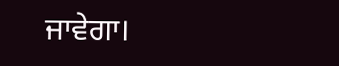ਜਾਵੇਗਾ।